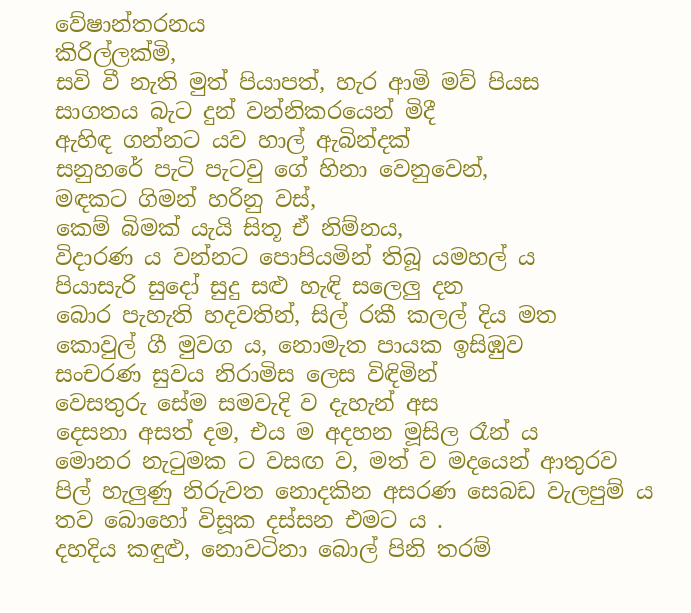වේෂාන්තරනය
කිරිල්ලක්මි,
සවි වී නැති මුත් පියාපත්, හැර ආමි මව් පියස
සාගතය බැට දුන් වන්නිකරයෙන් මිදී
ඇහිඳ ගන්නට යව හාල් ඇබින්දක්
සනුහරේ පැටි පැටවු ගේ හිනා වෙනුවෙන්,
මඳකට ගිමන් හරිනු වස්,
කෙම් බිමක් යැයි සිතූ ඒ නිම්නය,
විදාරණ ය වන්නට පොපියමින් තිබූ යමහල් ය
පියාසැරි සුදෝ සුදු සළු හැඳි සලෙලු දන
බොර පැහැති හදවතින්, සිල් රකී කලල් දිය මත
කොවුල් ගී මුවග ය, නොමැත පායක ඉසිඹුව
සංචරණ සුවය නිරාමිස ලෙස විඳිමින්
වෙසතුරු සේම සමවැදි ව දැහැන් අස
දෙසනා අසත් දම, එය ම අදහන මූසිල රෑන් ය
මොනර නැටුමක ට වසඟ ව, මත් ව මදයෙන් ආතුරව
පිල් හැලුණු නිරුවත නොදකින අසරණ සෙබඩ වැලපුම් ය
තව බොහෝ විසූක දස්සන එමට ය .
දහදිය කඳුළු, නොවටිනා බොල් පිනි තරම්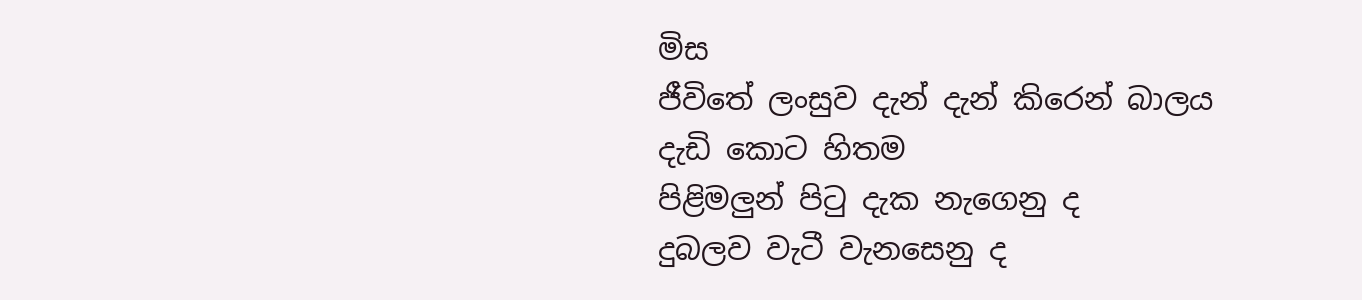මිස
ජීවිතේ ලංසුව දැන් දැන් කිරෙන් බාලය
දැඩි කොට හිතම
පිළිමලුන් පිටු දැක නැගෙනු ද
දුබලව වැටී වැනසෙනු ද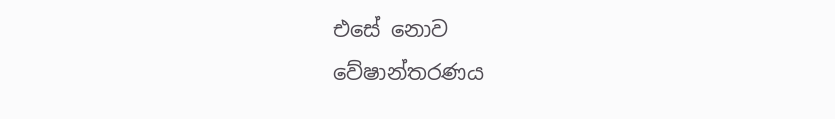එසේ නොව
වේෂාන්තරණය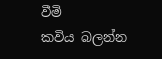වීමි
කවිය බලන්න